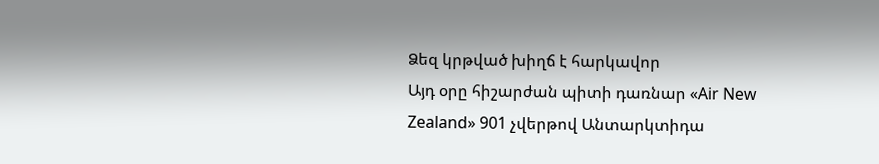Ձեզ կրթված խիղճ է հարկավոր
Այդ օրը հիշարժան պիտի դառնար «Air New Zealand» 901 չվերթով Անտարկտիդա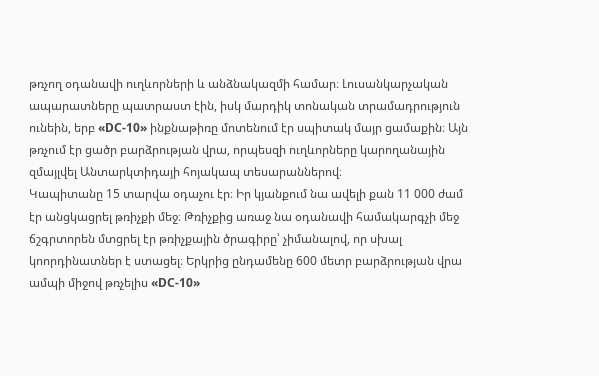թռչող օդանավի ուղևորների և անձնակազմի համար։ Լուսանկարչական ապարատները պատրաստ էին, իսկ մարդիկ տոնական տրամադրություն ունեին, երբ «DC-10» ինքնաթիռը մոտենում էր սպիտակ մայր ցամաքին։ Այն թռչում էր ցածր բարձրության վրա, որպեսզի ուղևորները կարողանային զմայլվել Անտարկտիդայի հոյակապ տեսարաններով։
Կապիտանը 15 տարվա օդաչու էր։ Իր կյանքում նա ավելի քան 11 000 ժամ էր անցկացրել թռիչքի մեջ։ Թռիչքից առաջ նա օդանավի համակարգչի մեջ ճշգրտորեն մտցրել էր թռիչքային ծրագիրը՝ չիմանալով, որ սխալ կոորդինատներ է ստացել։ Երկրից ընդամենը 600 մետր բարձրության վրա ամպի միջով թռչելիս «DC-10»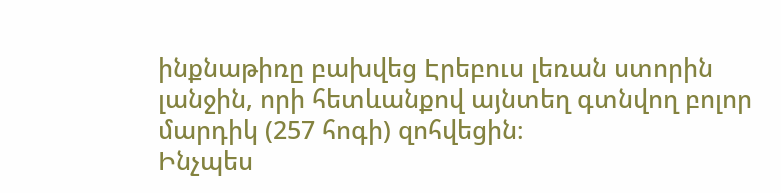ինքնաթիռը բախվեց Էրեբուս լեռան ստորին լանջին, որի հետևանքով այնտեղ գտնվող բոլոր մարդիկ (257 հոգի) զոհվեցին։
Ինչպես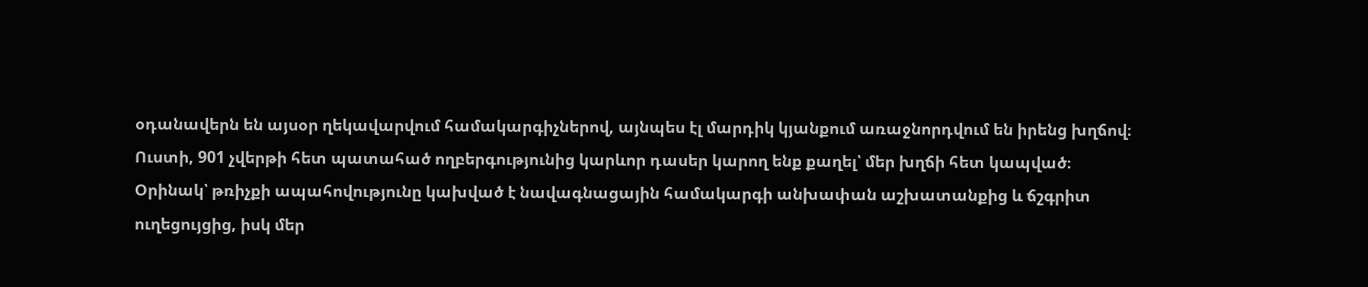օդանավերն են այսօր ղեկավարվում համակարգիչներով, այնպես էլ մարդիկ կյանքում առաջնորդվում են իրենց խղճով։ Ուստի, 901 չվերթի հետ պատահած ողբերգությունից կարևոր դասեր կարող ենք քաղել՝ մեր խղճի հետ կապված։ Օրինակ՝ թռիչքի ապահովությունը կախված է նավագնացային համակարգի անխափան աշխատանքից և ճշգրիտ ուղեցույցից, իսկ մեր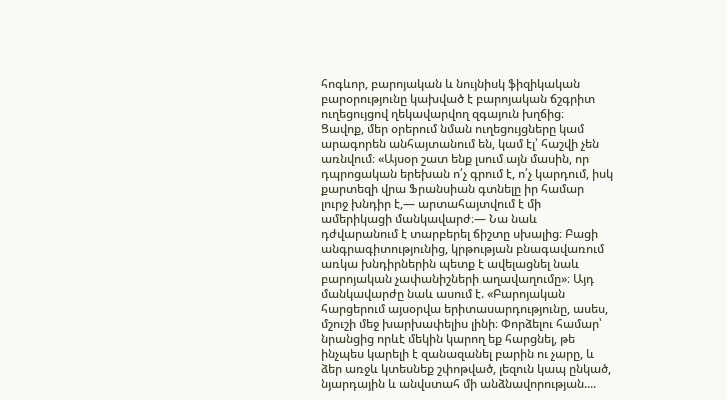հոգևոր, բարոյական և նույնիսկ ֆիզիկական բարօրությունը կախված է բարոյական ճշգրիտ ուղեցույցով ղեկավարվող զգայուն խղճից։
Ցավոք, մեր օրերում նման ուղեցույցները կամ արագորեն անհայտանում են, կամ էլ՝ հաշվի չեն առնվում։ «Այսօր շատ ենք լսում այն մասին, որ դպրոցական երեխան ո՛չ գրում է, ո՛չ կարդում, իսկ քարտեզի վրա Ֆրանսիան գտնելը իր համար լուրջ խնդիր է,— արտահայտվում է մի ամերիկացի մանկավարժ։— Նա նաև դժվարանում է տարբերել ճիշտը սխալից։ Բացի անգրագիտությունից, կրթության բնագավառում առկա խնդիրներին պետք է ավելացնել նաև բարոյական չափանիշների աղավաղումը»։ Այդ մանկավարժը նաև ասում է. «Բարոյական հարցերում այսօրվա երիտասարդությունը, ասես, մշուշի մեջ խարխափելիս լինի։ Փորձելու համար՝ նրանցից որևէ մեկին կարող եք հարցնել, թե ինչպես կարելի է զանազանել բարին ու չարը, և ձեր առջև կտեսնեք շփոթված, լեզուն կապ ընկած, նյարդային և անվստահ մի անձնավորության....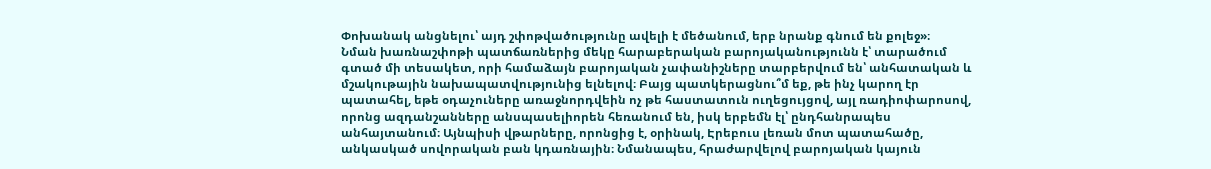Փոխանակ անցնելու՝ այդ շփոթվածությունը ավելի է մեծանում, երբ նրանք գնում են քոլեջ»։
Նման խառնաշփոթի պատճառներից մեկը հարաբերական բարոյականությունն է՝ տարածում գտած մի տեսակետ, որի համաձայն բարոյական չափանիշները տարբերվում են՝ անհատական և մշակութային նախապատվությունից ելնելով։ Բայց պատկերացնու՞մ եք, թե ինչ կարող էր պատահել, եթե օդաչուները առաջնորդվեին ոչ թե հաստատուն ուղեցույցով, այլ ռադիոփարոսով, որոնց ազդանշանները անսպասելիորեն հեռանում են, իսկ երբեմն էլ՝ ընդհանրապես անհայտանում։ Այնպիսի վթարները, որոնցից է, օրինակ, Էրեբուս լեռան մոտ պատահածը, անկասկած սովորական բան կդառնային։ Նմանապես, հրաժարվելով բարոյական կայուն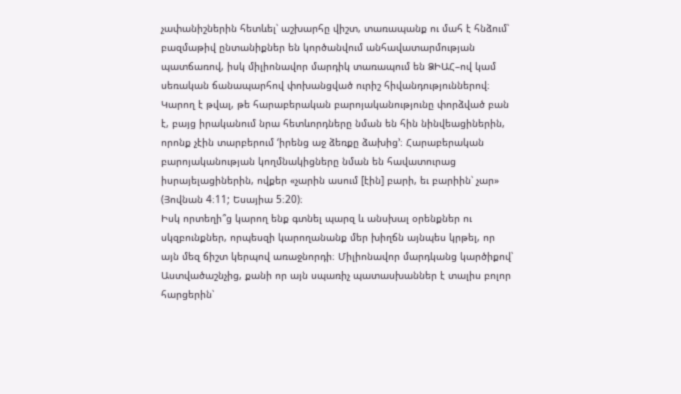չափանիշներին հետևել՝ աշխարհը վիշտ, տառապանք ու մահ է հնձում՝ բազմաթիվ ընտանիքներ են կործանվում անհավատարմության պատճառով, իսկ միլիոնավոր մարդիկ տառապում են ՁԻԱՀ–ով կամ սեռական ճանապարհով փոխանցված ուրիշ հիվանդություններով։
Կարող է թվալ, թե հարաբերական բարոյականությունը փորձված բան է, բայց իրականում նրա հետևորդները նման են հին նինվեացիներին, որոնք չէին տարբերում ‘իրենց աջ ձեռքը ձախից’։ Հարաբերական բարոյականության կողմնակիցները նման են հավատուրաց իսրայելացիներին, ովքեր «չարին ասում [էին] բարի, եւ բարիին՝ չար» (Յովնան 4։11; Եսայիա 5։20)։
Իսկ որտեղի՞ց կարող ենք գտնել պարզ և անսխալ օրենքներ ու սկզբունքներ, որպեսզի կարողանանք մեր խիղճն այնպես կրթել, որ այն մեզ ճիշտ կերպով առաջնորդի։ Միլիոնավոր մարդկանց կարծիքով՝ Աստվածաշնչից, քանի որ այն սպառիչ պատասխաններ է տալիս բոլոր հարցերին՝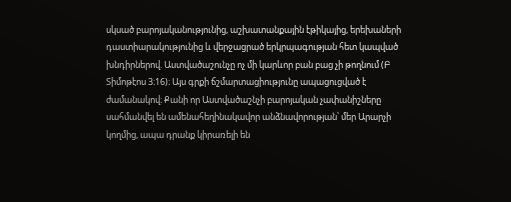սկսած բարոյականությունից, աշխատանքային էթիկայից, երեխաների դաստիարակությունից և վերջացրած երկրպագության հետ կապված խնդիրներով. Աստվածաշունչը ոչ մի կարևոր բան բաց չի թողնում (Բ Տիմոթէոս 3։16)։ Այս գրքի ճշմարտացիությունը ապացուցված է ժամանակով։ Քանի որ Աստվածաշնչի բարոյական չափանիշները սահմանվել են ամենահեղինակավոր անձնավորության՝ մեր Արարչի կողմից, ապա դրանք կիրառելի են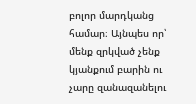բոլոր մարդկանց համար։ Այնպես որ՝ մենք զրկված չենք կյանքում բարին ու չարը զանազանելու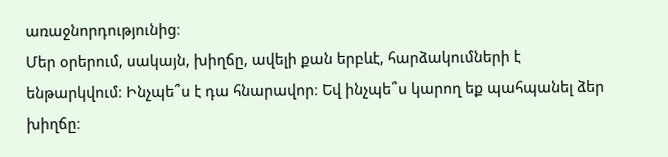առաջնորդությունից։
Մեր օրերում, սակայն, խիղճը, ավելի քան երբևէ, հարձակումների է ենթարկվում։ Ինչպե՞ս է դա հնարավոր։ Եվ ինչպե՞ս կարող եք պահպանել ձեր խիղճը։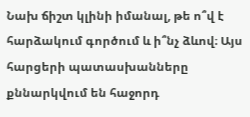Նախ ճիշտ կլինի իմանալ, թե ո՞վ է հարձակում գործում և ի՞նչ ձևով։ Այս հարցերի պատասխանները քննարկվում են հաջորդ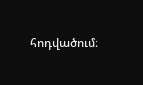հոդվածում։